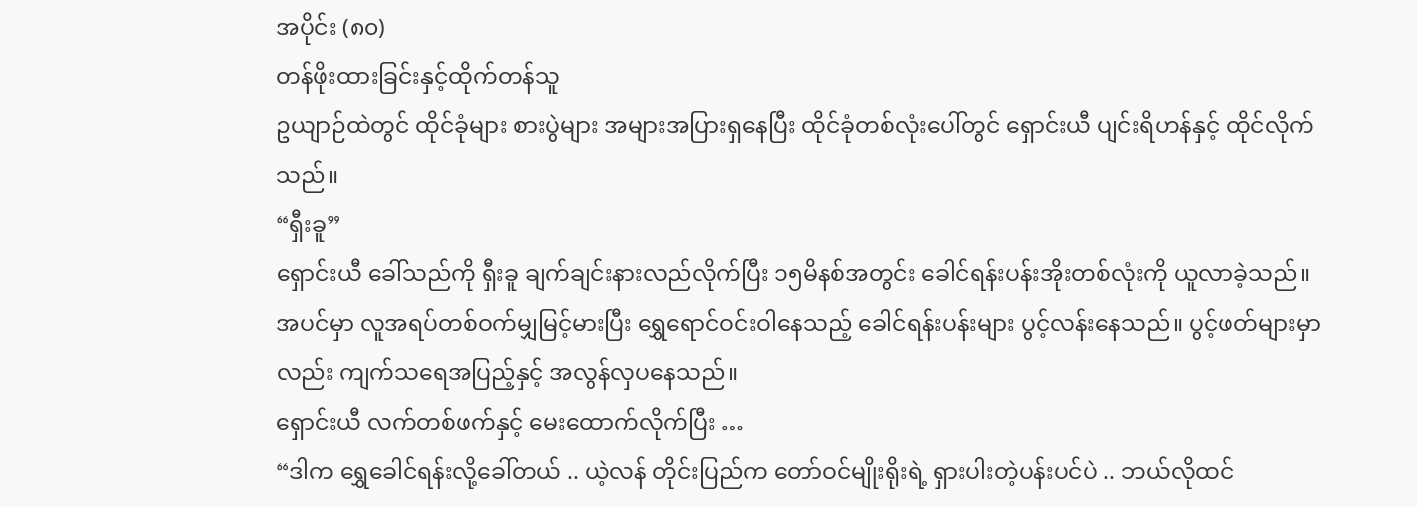အပိုင်း (၈၀)
တန်ဖိုးထားခြင်းနှင့်ထိုက်တန်သူ
ဥယျာဉ်ထဲတွင် ထိုင်ခုံများ စားပွဲများ အများအပြားရှနေပြီး ထိုင်ခုံတစ်လုံးပေါ်တွင် ရှောင်းယီ ပျင်းရိဟန်နှင့် ထိုင်လိုက်သည်။
“ရှီးခူ”
ရှောင်းယီ ခေါ်သည်ကို ရှီးခူ ချက်ချင်းနားလည်လိုက်ပြီး ၁၅မိနစ်အတွင်း ခေါင်ရန်းပန်းအိုးတစ်လုံးကို ယူလာခဲ့သည်။
အပင်မှာ လူအရပ်တစ်ဝက်မျှမြင့်မားပြီး ရွှေရောင်ဝင်းဝါနေသည့် ခေါင်ရန်းပန်းများ ပွင့်လန်းနေသည်။ ပွင့်ဖတ်များမှာလည်း ကျက်သရေအပြည့်နှင့် အလွန်လှပနေသည်။
ရှောင်းယီ လက်တစ်ဖက်နှင့် မေးထောက်လိုက်ပြီး …
“ဒါက ရွှေခေါင်ရန်းလို့ခေါ်တယ် .. ယဲ့လန် တိုင်းပြည်က တော်ဝင်မျိုးရိုးရဲ့ ရှားပါးတဲ့ပန်းပင်ပဲ .. ဘယ်လိုထင်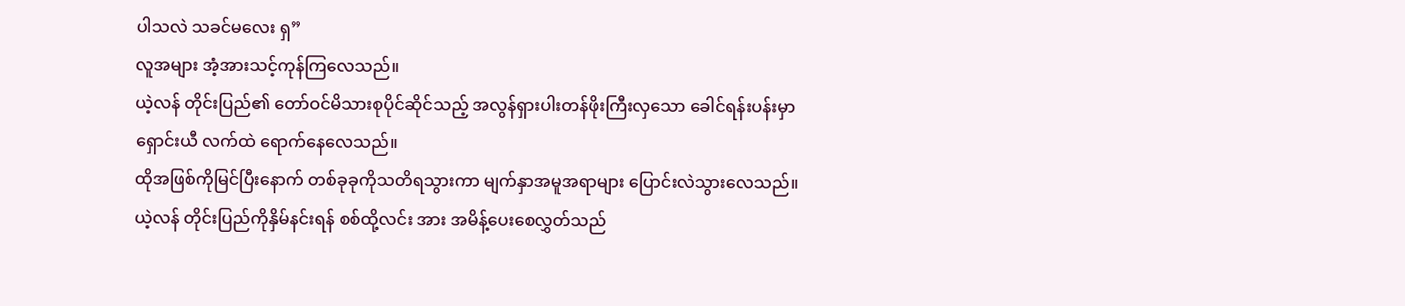ပါသလဲ သခင်မလေး ရှ”
လူအများ အံ့အားသင့်ကုန်ကြလေသည်။
ယဲ့လန် တိုင်းပြည်၏ တော်ဝင်မိသားစုပိုင်ဆိုင်သည့် အလွန်ရှားပါးတန်ဖိုးကြီးလှသော ခေါင်ရန်းပန်းမှာ ရှောင်းယီ လက်ထဲ ရောက်နေလေသည်။
ထိုအဖြစ်ကိုမြင်ပြီးနောက် တစ်ခုခုကိုသတိရသွားကာ မျက်နှာအမူအရာများ ပြောင်းလဲသွားလေသည်။
ယဲ့လန် တိုင်းပြည်ကိုနှိမ်နင်းရန် စစ်ထို့လင်း အား အမိန့်ပေးစေလွှတ်သည်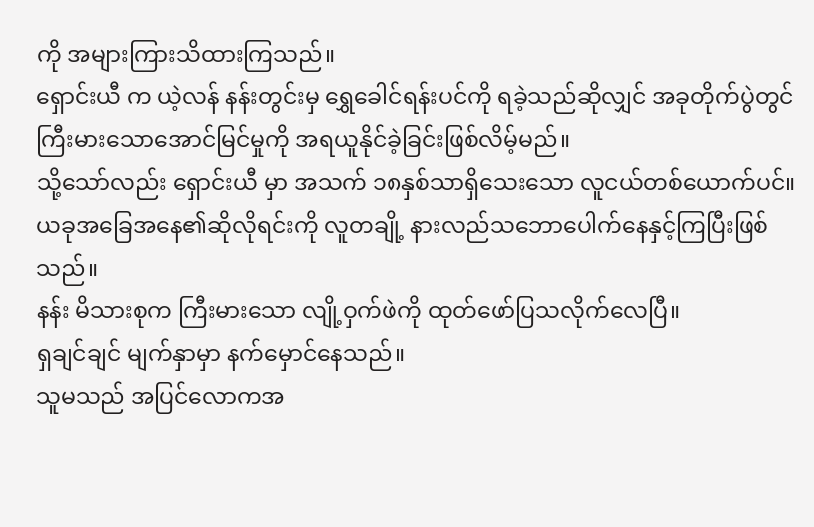ကို အများကြားသိထားကြသည်။
ရှောင်းယီ က ယဲ့လန် နန်းတွင်းမှ ရွှေခေါင်ရန်းပင်ကို ရခဲ့သည်ဆိုလျှင် အခုတိုက်ပွဲတွင် ကြီးမားသောအောင်မြင်မှုကို အရယူနိုင်ခဲ့ခြင်းဖြစ်လိမ့်မည်။
သို့သော်လည်း ရှောင်းယီ မှာ အသက် ၁၈နှစ်သာရှိသေးသော လူငယ်တစ်ယောက်ပင်။
ယခုအခြေအနေ၏ဆိုလိုရင်းကို လူတချို့ နားလည်သဘောပေါက်နေနှင့်ကြပြီးဖြစ်သည်။
နန်း မိသားစုက ကြီးမားသော လျို့ဝှက်ဖဲကို ထုတ်ဖော်ပြသလိုက်လေပြီ။
ရှချင်ချင် မျက်နှာမှာ နက်မှောင်နေသည်။
သူမသည် အပြင်လောကအ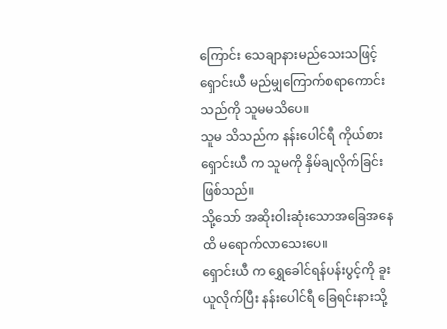ကြောင်း သေချာနားမည်သေးသဖြင့် ရှောင်းယီ မည်မျှကြောက်စရာကောင်းသည်ကို သူမမသိပေ။
သူမ သိသည်က နန်းပေါင်ရီ ကိုယ်စား ရှောင်းယီ က သူမကို နှိမ်ချလိုက်ခြင်းဖြစ်သည်။
သို့သော် အဆိုးဝါးဆုံးသောအခြေအနေထိ မရောက်လာသေးပေ။
ရှောင်းယီ က ရွှေခေါင်ရန်ပန်းပွင့်ကို ခူးယူလိုက်ပြီး နန်းပေါင်ရီ ခြေရင်းနားသို့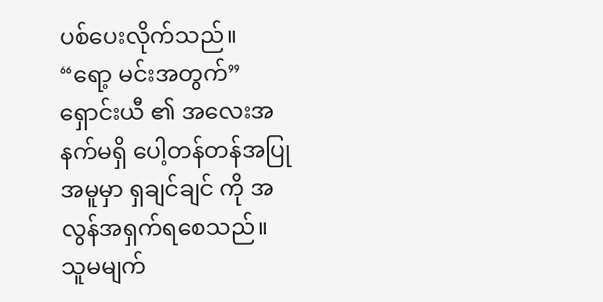ပစ်ပေးလိုက်သည်။
“ရော့ မင်းအတွက်”
ရှောင်းယီ ၏ အလေးအနက်မရှိ ပေါ့တန်တန်အပြုအမူမှာ ရှချင်ချင် ကို အလွန်အရှက်ရစေသည်။
သူမမျက်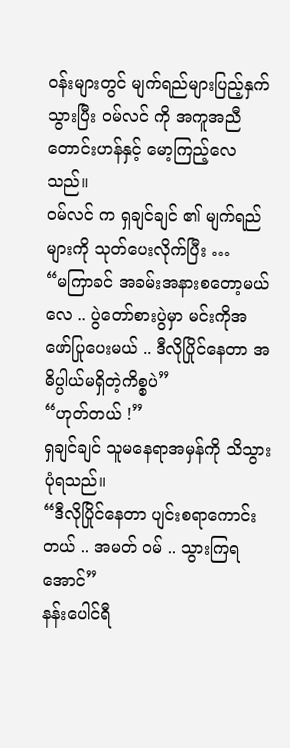ဝန်းများတွင် မျက်ရည်များပြည့်နှက်သွားပြီး ဝမ်လင် ကို အကူအညီတောင်းဟန်နှင့် မော့ကြည့်လေသည်။
ဝမ်လင် က ရှချင်ချင် ၏ မျက်ရည်များကို သုတ်ပေးလိုက်ပြီး …
“မကြာခင် အခမ်းအနားစတော့မယ်လေ .. ပွဲတော်စားပွဲမှာ မင်းကိုအဖော်ပြုပေးမယ် .. ဒီလိုပြိုင်နေတာ အဓိပ္ပါယ်မရှိတဲ့ကိစ္စပဲ”
“ဟုတ်တယ် !”
ရှချင်ချင် သူမနေရာအမှန်ကို သိသွားပုံရသည်။
“ဒီလိုပြိုင်နေတာ ပျင်းစရာကောင်းတယ် .. အမတ် ဝမ် .. သွားကြရအောင်”
နန်းပေါင်ရီ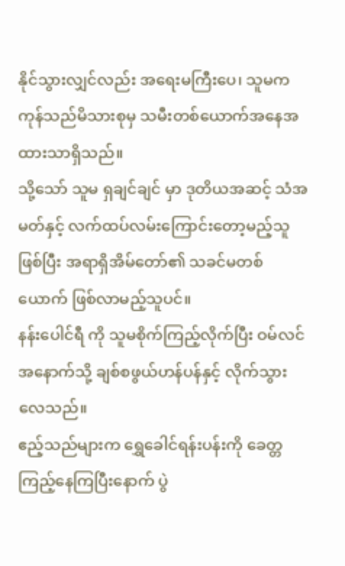နိုင်သွားလျှင်လည်း အရေးမကြီးပေ၊ သူမက ကုန်သည်မိသားစုမှ သမီးတစ်ယောက်အနေအထားသာရှိသည်။
သို့သော် သူမ ရှချင်ချင် မှာ ဒုတိယအဆင့် သံအမတ်နှင့် လက်ထပ်လမ်းကြောင်းတော့မည့်သူဖြစ်ပြီး အရာရှိအိမ်တော်၏ သခင်မတစ်ယောက် ဖြစ်လာမည့်သူပင်။
နန်းပေါင်ရီ ကို သူမစိုက်ကြည့်လိုက်ပြီး ဝမ်လင် အနောက်သို့ ချစ်စဖွယ်ဟန်ပန်နှင့် လိုက်သွားလေသည်။
ဧည့်သည်များက ရွှေခေါင်ရန်းပန်းကို ခေတ္တကြည့်နေကြပြီးနောက် ပွဲ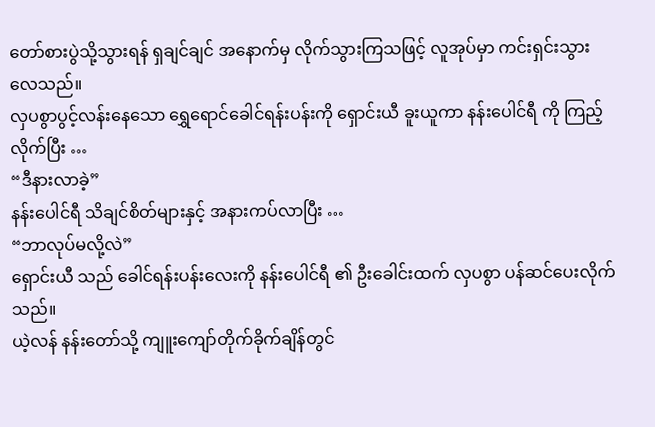တော်စားပွဲသို့သွားရန် ရှချင်ချင် အနောက်မှ လိုက်သွားကြသဖြင့် လူအုပ်မှာ ကင်းရှင်းသွားလေသည်။
လှပစွာပွင့်လန်းနေသော ရွှေရောင်ခေါင်ရန်းပန်းကို ရှောင်းယီ ခူးယူကာ နန်းပေါင်ရီ ကို ကြည့်လိုက်ပြီး …
“ဒီနားလာခဲ့”
နန်းပေါင်ရီ သိချင်စိတ်များနှင့် အနားကပ်လာပြီး …
“ဘာလုပ်မလို့လဲ”
ရှောင်းယီ သည် ခေါင်ရန်းပန်းလေးကို နန်းပေါင်ရီ ၏ ဦးခေါင်းထက် လှပစွာ ပန်ဆင်ပေးလိုက်သည်။
ယဲ့လန် နန်းတော်သို့ ကျူးကျော်တိုက်ခိုက်ချိန်တွင်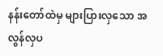နန်းတော်ထဲမှ များပြားလှသော အလွန်လှပ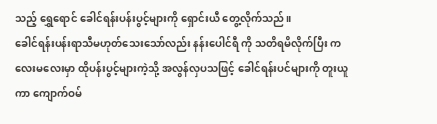သည့် ရွှေရောင် ခေါင်ရန်းပန်းပွင့်များကို ရှောင်းယီ တွေ့လိုက်သည်။
ခေါင်ရန်းပန်းရာသီမဟုတ်သေးသော်လည်း နန်းပေါင်ရီ ကို သတိရမိလိုက်ပြီး ကလေးမလေးမှာ ထိုပန်းပွင့်များကဲ့သို့ အလွန်လှပသဖြင့် ခေါင်ရန်းပင်များကို တူးယူကာ ကျောက်ဝမ်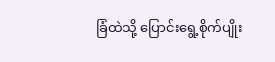ခြံထဲသို့ ပြောင်းရွေ့စိုက်ပျိုး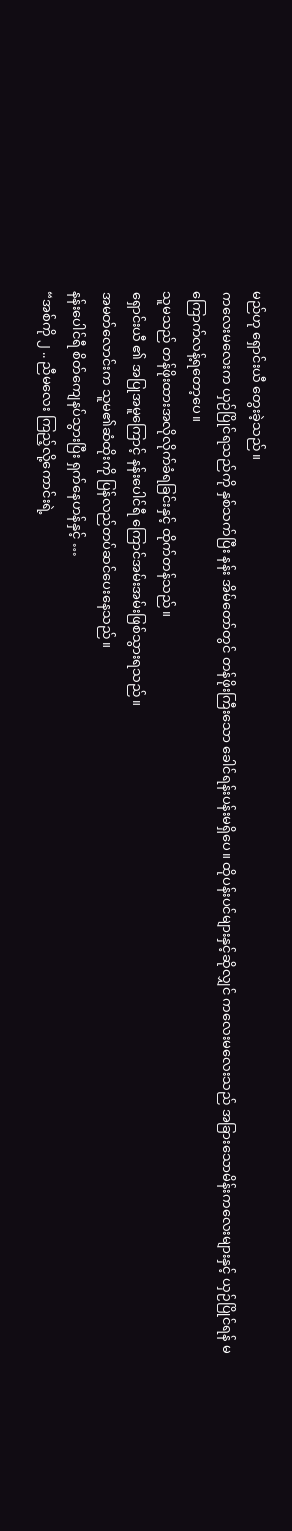မည်ဟု ရှောင်းယီ တွေးခဲ့သည်။
ကလေးမလေးက ယှဉ်ပြိုင်ရသည်ကို နှစ်သက်ပြီး နန်း အိမ်တော်တွင် တန်ဖိုးကြီးသော ခေါင်ရန်းပန်းမရှိပေ။ ထိုပန်းပင်များနှင့်ဆိုလျှင် ကလေးမလေးသည် အခြားသောမိန်းကလေးများနှင့် ယှဉ်ပြိုင်ရန် မကြောက်လန့်ရတော့ပေ။
သူမသည် တန်ဖိုးထားအလိုလိုက်ခံရခြင်းနှင့် ထိုက်တန်သည်။
ရှောင်းယီ ၏ အပြုအမူကြောင့် နန်းပေါင်ရီ ကြောင်အမ်းအမ်းဖြစ်သွားရသည်။
အမတ်လောင်းက သူမ၏ဆံထိုးကို ပြန်လည်တပ်ဆင်ပေးနေသည်။
နန်းပေါင်ရီ စိတ်ကျေနပ်သွားပြီး ရှက်နေဟန်နှင့် …
“အစ်ကို ၂ .. ညီမလေး ကြည့်လို့ကောင်းရဲ့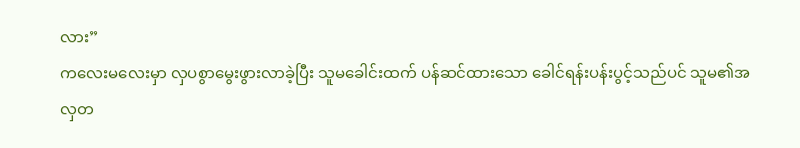လား”
ကလေးမလေးမှာ လှပစွာမွေးဖွားလာခဲ့ပြီး သူမခေါင်းထက် ပန်ဆင်ထားသော ခေါင်ရန်းပန်းပွင့်သည်ပင် သူမ၏အလှတ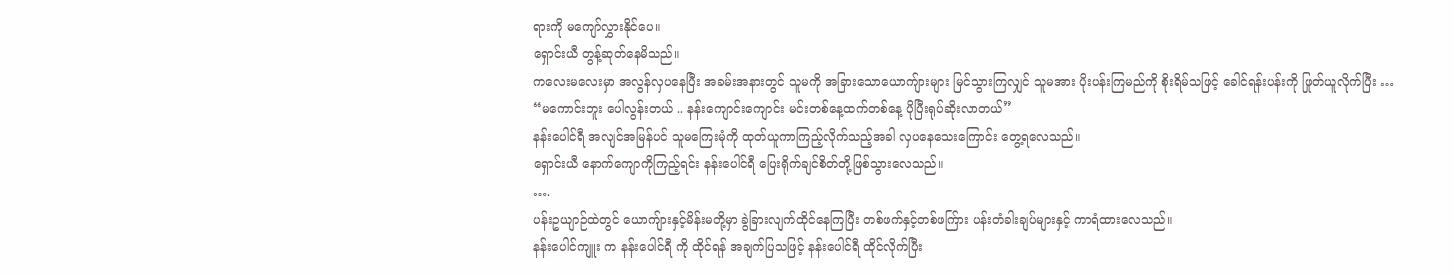ရားကို မကျော်လွှားနိုင်ပေ။
ရှောင်းယီ တွန့်ဆုတ်နေမိသည်။
ကလေးမလေးမှာ အလွန်လှပနေပြီး အခမ်းအနားတွင် သူမကို အခြားသောယောကျ်ားများ မြင်သွားကြလျှင် သူမအား ပိုးပန်းကြမည်ကို စိုးရိမ်သဖြင့် ခေါင်ရန်းပန်းကို ဖြုတ်ယူလိုက်ပြီး …
“မကောင်းဘူး ပေါလွန်းတယ် .. နန်းကျောင်းကျောင်း မင်းတစ်နေ့ထက်တစ်နေ့ ပိုပြီးရုပ်ဆိုးလာတယ်”
နန်းပေါင်ရီ အလျင်အမြန်ပင် သူမကြေးမုံကို ထုတ်ယူကာကြည့်လိုက်သည့်အခါ လှပနေသေးကြောင်း တွေ့ရလေသည်။
ရှောင်းယီ နောက်ကျောကိုကြည့်ရင်း နန်းပေါင်ရီ ပြေးရိုက်ချင်စိတ်တို့ဖြစ်သွားလေသည်။
….
ပန်းဥယျာဉ်ထဲတွင် ယောကျ်ားနှင့်မိန်းမတို့မှာ ခွဲခြားလျက်ထိုင်နေကြပြီး တစ်ဖက်နှင့်တစ်ဖက်ြား ပန်းတံခါးချပ်များနှင့် ကာရံထားလေသည်။
နန်းပေါင်ကျူး က နန်းပေါင်ရီ ကို ထိုင်ရန် အချက်ပြသဖြင့် နန်းပေါင်ရီ ထိုင်လိုက်ပြီး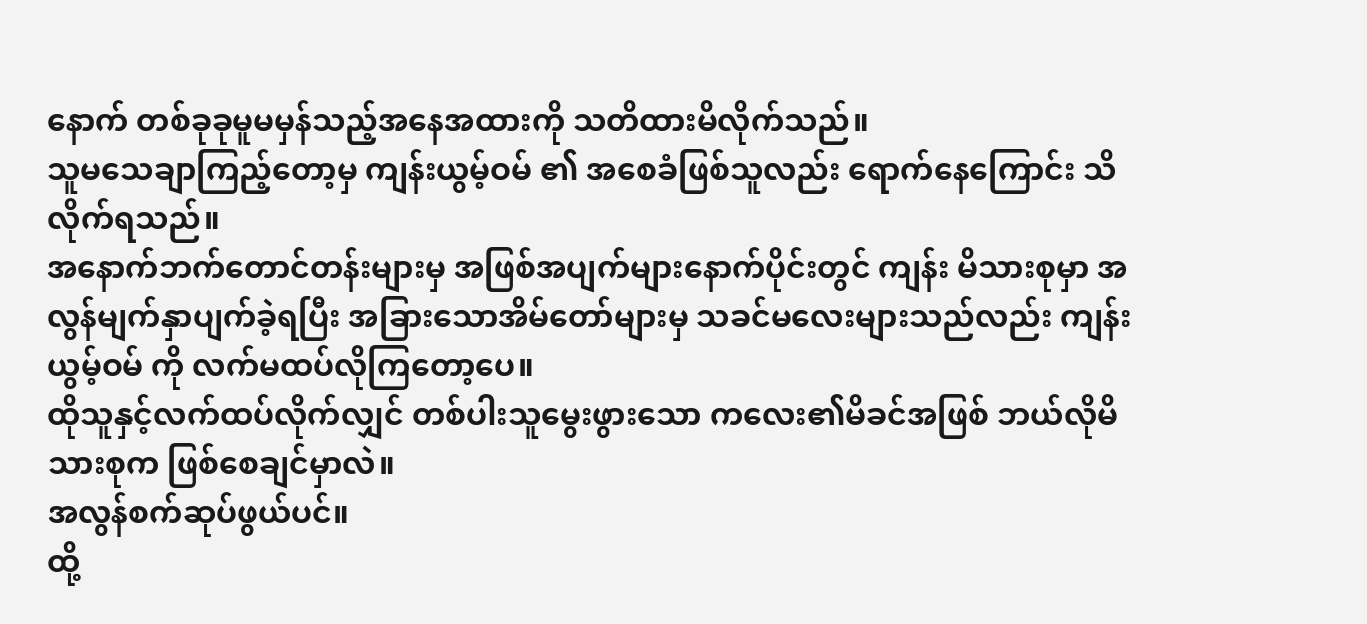နောက် တစ်ခုခုမူမမှန်သည့်အနေအထားကို သတိထားမိလိုက်သည်။
သူမသေချာကြည့်တော့မှ ကျန်းယွမ့်ဝမ် ၏ အစေခံဖြစ်သူလည်း ရောက်နေကြောင်း သိလိုက်ရသည်။
အနောက်ဘက်တောင်တန်းများမှ အဖြစ်အပျက်များနောက်ပိုင်းတွင် ကျန်း မိသားစုမှာ အလွန်မျက်နှာပျက်ခဲ့ရပြီး အခြားသောအိမ်တော်များမှ သခင်မလေးများသည်လည်း ကျန်းယွမ့်ဝမ် ကို လက်မထပ်လိုကြတော့ပေ။
ထိုသူနှင့်လက်ထပ်လိုက်လျှင် တစ်ပါးသူမွေးဖွားသော ကလေး၏မိခင်အဖြစ် ဘယ်လိုမိသားစုက ဖြစ်စေချင်မှာလဲ။
အလွန်စက်ဆုပ်ဖွယ်ပင်။
ထို့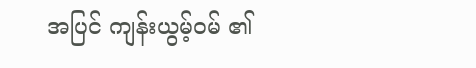အပြင် ကျန်းယွမ့်ဝမ် ၏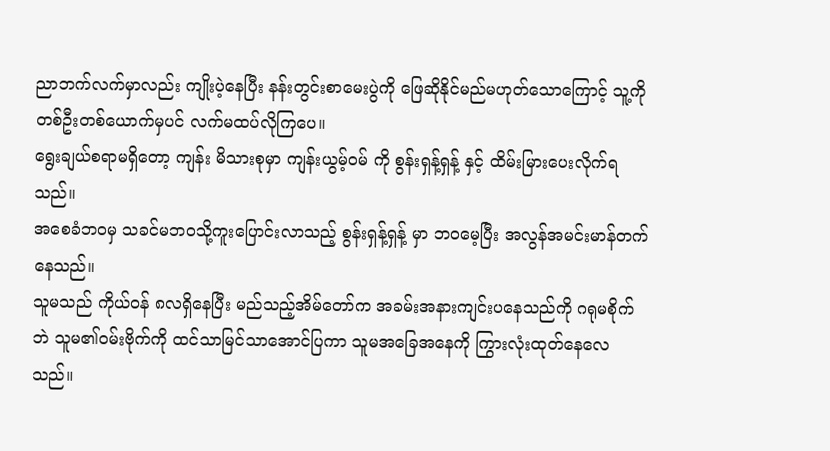ညာဘက်လက်မှာလည်း ကျိုးပဲ့နေပြီး နန်းတွင်းစာမေးပွဲကို ဖြေဆိုနိုင်မည်မဟုတ်သောကြောင့် သူ့ကို တစ်ဦးတစ်ယောက်မှပင် လက်မထပ်လိုကြပေ။
ရွေးချယ်စရာမရှိတော့ ကျန်း မိသားစုမှာ ကျန်းယွမ့်ဝမ် ကို စွန်းရှန့်ရှန့် နှင့် ထိမ်းမြားပေးလိုက်ရသည်။
အစေခံဘဝမှ သခင်မဘဝသို့ကူးပြောင်းလာသည့် စွန်းရှန့်ရှန့် မှာ ဘဝမေ့ပြီး အလွန်အမင်းမာန်တက်နေသည်။
သူမသည် ကိုယ်ဝန် ၈လရှိနေပြီး မည်သည့်အိမ်တော်က အခမ်းအနားကျင်းပနေသည်ကို ဂရုမစိုက်ဘဲ သူမ၏ဝမ်းဗိုက်ကို ထင်သာမြင်သာအောင်ပြကာ သူမအခြေအနေကို ကြွားလုံးထုတ်နေလေသည်။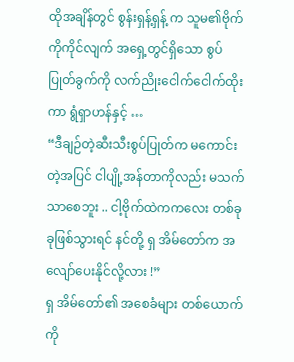ထိုအချိန်တွင် စွန်းရှန့်ရှန့် က သူမ၏ဗိုက်ကိုကိုင်လျက် အရှေ့တွင်ရှိသော စွပ်ပြုတ်ခွက်ကို လက်ညိုးငေါက်ငေါက်ထိုးကာ ရွံရှာဟန်နှင့် …
“ဒီချဉ်တဲ့ဆီးသီးစွပ်ပြုတ်က မကောင်းတဲ့အပြင် ငါပျို့အန်တာကိုလည်း မသက်သာစေဘူး .. ငါ့ဗိုက်ထဲကကလေး တစ်ခုခုဖြစ်သွားရင် နင်တို့ ရှ အိမ်တော်က အလျော်ပေးနိုင်လို့လား !”
ရှ အိမ်တော်၏ အစေခံများ တစ်ယောက်ကို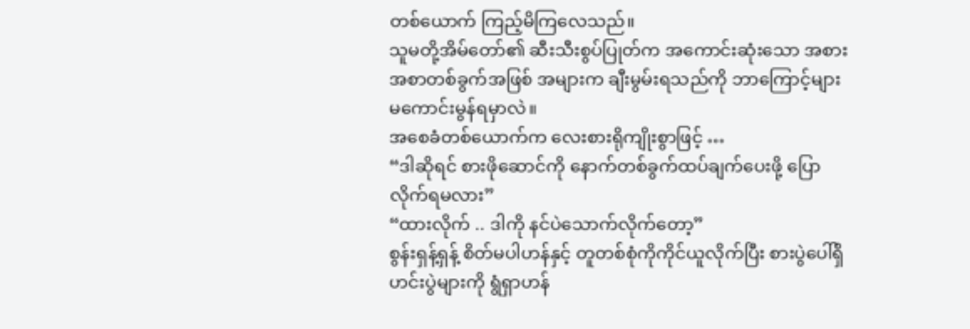တစ်ယောက် ကြည့်မိကြလေသည်။
သူမတို့အိမ်တော်၏ ဆီးသီးစွပ်ပြုတ်က အကောင်းဆုံးသော အစားအစာတစ်ခွက်အဖြစ် အများက ချီးမွမ်းရသည်ကို ဘာကြောင့်များ မကောင်းမွန်ရမှာလဲ။
အစေခံတစ်ယောက်က လေးစားရိုကျိုးစွာဖြင့် …
“ဒါဆိုရင် စားဖိုဆောင်ကို နောက်တစ်ခွက်ထပ်ချက်ပေးဖို့ ပြောလိုက်ရမလား”
“ထားလိုက် .. ဒါကို နင်ပဲသောက်လိုက်တော့”
စွန်းရှန့်ရှန့် စိတ်မပါဟန်နှင့် တူတစ်စုံကိုကိုင်ယူလိုက်ပြီး စားပွဲပေါ်ရှိ ဟင်းပွဲများကို ရွံရှာဟန်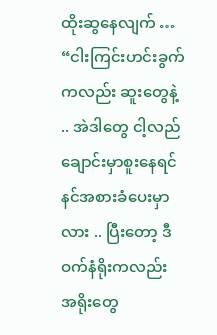ထိုးဆွနေလျက် …
“ငါးကြင်းဟင်းခွက်ကလည်း ဆူးတွေနဲ့ .. အဲဒါတွေ ငါ့လည်ချောင်းမှာစူးနေရင် နင်အစားခံပေးမှာလား .. ပြီးတော့ ဒီဝက်နံရိုးကလည်း အရိုးတွေ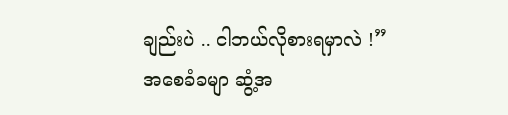ချည်းပဲ .. ငါဘယ်လိုစားရမှာလဲ !”
အစေခံခမျာ ဆွံ့အ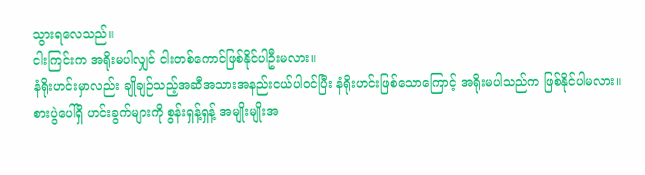သွားရလေသည်။
ငါးကြင်းက အရိုးမပါလျှင် ငါးတစ်ကောင်ဖြစ်နိုင်ပါဦးမလား။
နံရိုးဟင်းမှာလည်း ချိုချဉ်သည့်အဆီအသားအနည်းငယ်ပါဝင်ပြီး နံရိုးဟင်းဖြစ်သောကြောင့် အရိုးမပါသည်က ဖြစ်နိုင်ပါမလား။
စားပွဲပေါ်ရှိ ဟင်းခွက်များကို စွန်းရှန့်ရှန့် အမျိုးမျိုးအ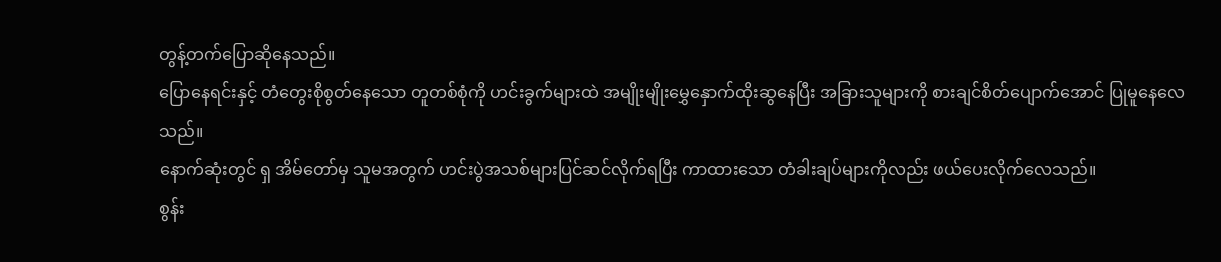တွန့်တက်ပြောဆိုနေသည်။
ပြောနေရင်းနှင့် တံတွေးစိုစွတ်နေသော တူတစ်စုံကို ဟင်းခွက်များထဲ အမျိုးမျိုးမွှေနှောက်ထိုးဆွနေပြီး အခြားသူများကို စားချင်စိတ်ပျောက်အောင် ပြုမူနေလေသည်။
နောက်ဆုံးတွင် ရှ အိမ်တော်မှ သူမအတွက် ဟင်းပွဲအသစ်များပြင်ဆင်လိုက်ရပြီး ကာထားသော တံခါးချပ်များကိုလည်း ဖယ်ပေးလိုက်လေသည်။
စွန်း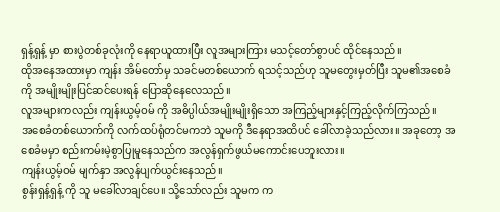ရှန့်ရှန့် မှာ စားပွဲတစ်ခုလုံးကို နေရာယူထားပြီး လူအများကြား မသင့်တော်စွာပင် ထိုင်နေသည်။
ထိုအနေအထားမှာ ကျန်း အိမ်တော်မှ သခင်မတစ်ယောက် ရသင့်သည်ဟု သူမတွေးမှတ်ပြီး သူမ၏အစေခံကို အမျိုးမျိုးပြင်ဆင်ပေးရန် ပြောဆိုနေလေသည်။
လူအများကလည်း ကျန်းယွမ့်ဝမ် ကို အဓိပ္ပါယ်အမျိုးမျိုးရှိသော အကြည့်များနှင့်ကြည့်လိုက်ကြသည်။
အစေခံတစ်ယောက်ကို လက်ထပ်ရုံတင်မကဘဲ သူမကို ဒီနေရာအထိပင် ခေါ်လာခဲ့သည်လား။ အခုတော့ အစေခံမမှာ စည်းကမ်းမဲ့စွာပြုမူနေသည်က အလွန်ရှက်ဖွယ်မကောင်းပေဘူးလား။
ကျန်းယွမ့်ဝမ် မျက်နှာ အလွန်ပျက်ယွင်းနေသည်။
စွန်းရှန့်ရှန့် ကို သူ မခေါ်လာချင်ပေ။ သို့သော်လည်း သူမက က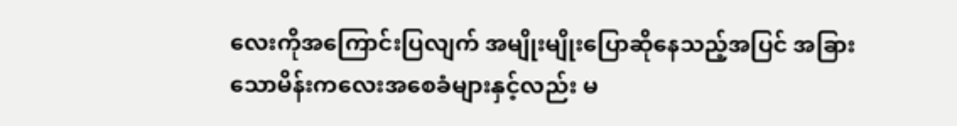လေးကိုအကြောင်းပြလျက် အမျိုးမျိုးပြောဆိုနေသည့်အပြင် အခြားသောမိန်းကလေးအစေခံများနှင့်လည်း မ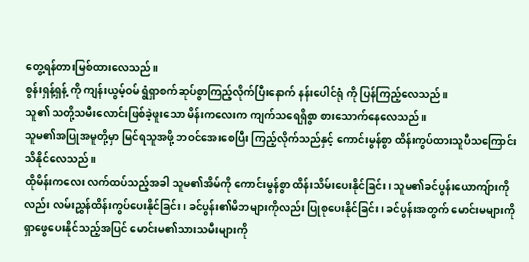တွေ့ရန်တားမြစ်ထားလေသည်။
စွန်းရှန့်ရှန့် ကို ကျန်းယွမ့်ဝမ် ရွံရှာစက်ဆုပ်စွာကြည့်လိုက်ပြီးနောက် နန်းပေါင်ရုံ ကို ပြန်ကြည့်လေသည်။
သူ၏ သတို့သမီးလောင်းဖြစ်ခဲ့ဖူးသော မိန်းကလေးက ကျက်သရေရှိစွာ စားသောက်နေလေသည်။
သူမ၏အပြုအမူတို့မှာ မြင်ရသူအဖို့ ဘဝင်အေးစေပြီး ကြည့်လိုက်သည်နှင့် ကောင်းမွန်စွာ ထိန်းကွပ်ထားသူပီသကြောင်း သိနိုင်လေသည်။
ထိုမိန်းကလေး လက်ထပ်သည့်အခါ သူမ၏အိမ်ကို ကောင်းမွန်စွာ ထိန်းသိမ်းပေးနိုင်ခြင်း၊ သူမ၏ခင်ပွန်းယောကျ်ားကိုလည်း လမ်းညွှန်ထိန်းကွပ်ပေးနိုင်ခြင်း၊ ခင်ပွန်း၏မိဘများကိုလည်း ပြုစုပေးနိုင်ခြင်း၊ ခင်ပွန်းအတွက် မောင်းမများကို ရှာဖွေပေးနိုင်သည့်အပြင် မောင်းမ၏သားသမီးများကို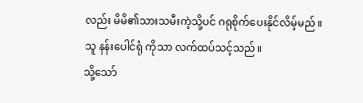လည်း မိမိ၏သားသမီးကဲ့သို့ပင် ဂရုစိုက်ပေးနိုင်လိမ့်မည်။
သူ နန်းပေါင်ရုံ ကိုသာ လက်ထပ်သင့်သည်။
သို့သော်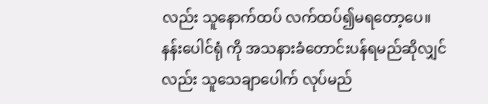လည်း သူနောက်ထပ် လက်ထပ်၍မရတော့ပေ။ နန်းပေါင်ရုံ ကို အသနားခံတောင်းပန်ရမည်ဆိုလျှင်လည်း သူသေချာပေါက် လုပ်မည်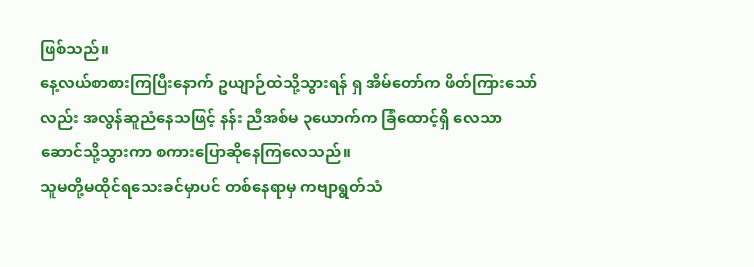ဖြစ်သည်။
နေ့လယ်စာစားကြပြီးနောက် ဥယျာဉ်ထဲသို့သွားရန် ရှ အိမ်တော်က ဖိတ်ကြားသော်လည်း အလွန်ဆူညံနေသဖြင့် နန်း ညီအစ်မ ၃ယောက်က ခြံထောင့်ရှိ လေသာဆောင်သို့သွားကာ စကားပြောဆိုနေကြလေသည်။
သူမတို့မထိုင်ရသေးခင်မှာပင် တစ်နေရာမှ ကဗျာရွတ်သံ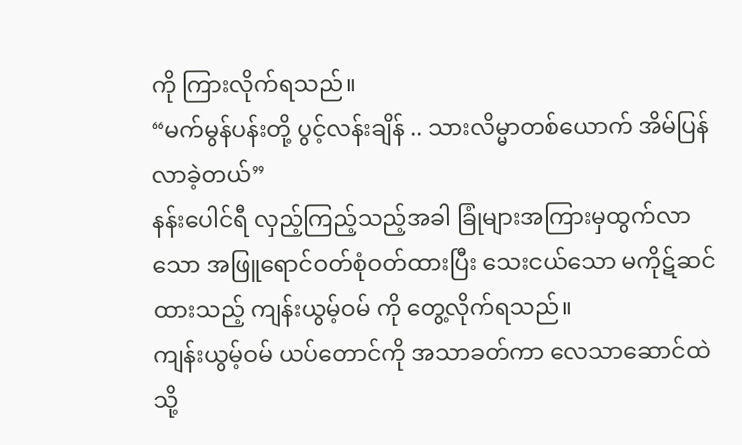ကို ကြားလိုက်ရသည်။
“မက်မွန်ပန်းတို့ ပွင့်လန်းချိန် .. သားလိမ္မာတစ်ယောက် အိမ်ပြန်လာခဲ့တယ်”
နန်းပေါင်ရီ လှည့်ကြည့်သည့်အခါ ခြုံများအကြားမှထွက်လာသော အဖြူရောင်ဝတ်စုံဝတ်ထားပြီး သေးငယ်သော မကိုဋ်ဆင်ထားသည့် ကျန်းယွမ့်ဝမ် ကို တွေ့လိုက်ရသည်။
ကျန်းယွမ့်ဝမ် ယပ်တောင်ကို အသာခတ်ကာ လေသာဆောင်ထဲသို့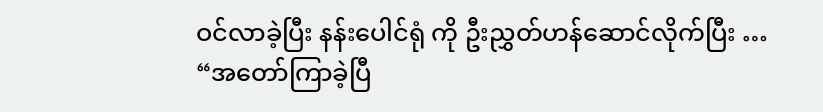ဝင်လာခဲ့ပြီး နန်းပေါင်ရုံ ကို ဦးညွှတ်ဟန်ဆောင်လိုက်ပြီး …
“အတော်ကြာခဲ့ပြီ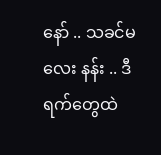နော် .. သခင်မလေး နန်း .. ဒီရက်တွေထဲ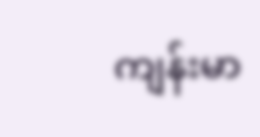ကျန်းမာ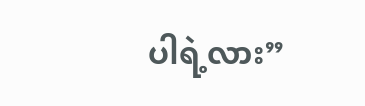ပါရဲ့လား”